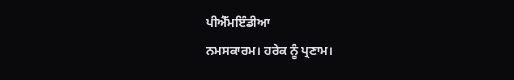ਪੀਐੱਮਇੰਡੀਆ
ਨਮਸਕਾਰਮ। ਹਰੇਕ ਨੂੰ ਪ੍ਰਣਾਮ।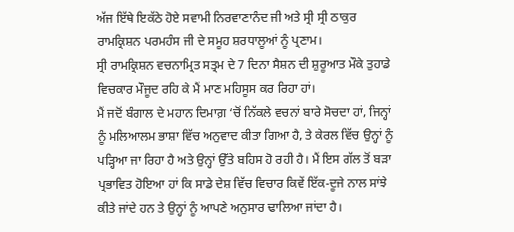ਅੱਜ ਇੱਥੇ ਇਕੱਠੇ ਹੋਏ ਸਵਾਮੀ ਨਿਰਵਾਣਾਨੰਦ ਜੀ ਅਤੇ ਸ੍ਰੀ ਸ੍ਰੀ ਠਾਕੁਰ ਰਾਮਕ੍ਰਿਸ਼ਨ ਪਰਮਹੰਸ ਜੀ ਦੇ ਸਮੂਹ ਸ਼ਰਧਾਲੂਆਂ ਨੂੰ ਪ੍ਰਣਾਮ।
ਸ੍ਰੀ ਰਾਮਕ੍ਰਿਸ਼ਨ ਵਚਨਾਮ੍ਰਿਤ ਸਤ੍ਰਮ ਦੇ 7 ਦਿਨਾ ਸੈਸ਼ਨ ਦੀ ਸ਼ੁਰੂਆਤ ਮੌਕੇ ਤੁਹਾਡੇ ਵਿਚਕਾਰ ਮੌਜੂਦ ਰਹਿ ਕੇ ਮੈਂ ਮਾਣ ਮਹਿਸੂਸ ਕਰ ਰਿਹਾ ਹਾਂ।
ਮੈਂ ਜਦੋਂ ਬੰਗਾਲ ਦੇ ਮਹਾਨ ਦਿਮਾਗ਼ ‘ਚੋਂ ਨਿੱਕਲੇ ਵਚਨਾਂ ਬਾਰੇ ਸੋਚਦਾ ਹਾਂ, ਜਿਨ੍ਹਾਂ ਨੂੰ ਮਲਿਆਲਮ ਭਾਸ਼ਾ ਵਿੱਚ ਅਨੁਵਾਦ ਕੀਤਾ ਗਿਆ ਹੈ, ਤੇ ਕੇਰਲ ਵਿੱਚ ਉਨ੍ਹਾਂ ਨੂੰ ਪੜ੍ਹਿਆ ਜਾ ਰਿਹਾ ਹੈ ਅਤੇ ਉਨ੍ਹਾਂ ਉੱਤੇ ਬਹਿਸ ਹੋ ਰਹੀ ਹੈ। ਮੈਂ ਇਸ ਗੱਲ ਤੋਂ ਬੜਾ ਪ੍ਰਭਾਵਿਤ ਹੋਇਆ ਹਾਂ ਕਿ ਸਾਡੇ ਦੇਸ਼ ਵਿੱਚ ਵਿਚਾਰ ਕਿਵੇਂ ਇੱਕ-ਦੂਜੇ ਨਾਲ ਸਾਂਝੇ ਕੀਤੇ ਜਾਂਦੇ ਹਨ ਤੇ ਉਨ੍ਹਾਂ ਨੂੰ ਆਪਣੇ ਅਨੁਸਾਰ ਢਾਲਿਆ ਜਾਂਦਾ ਹੈ।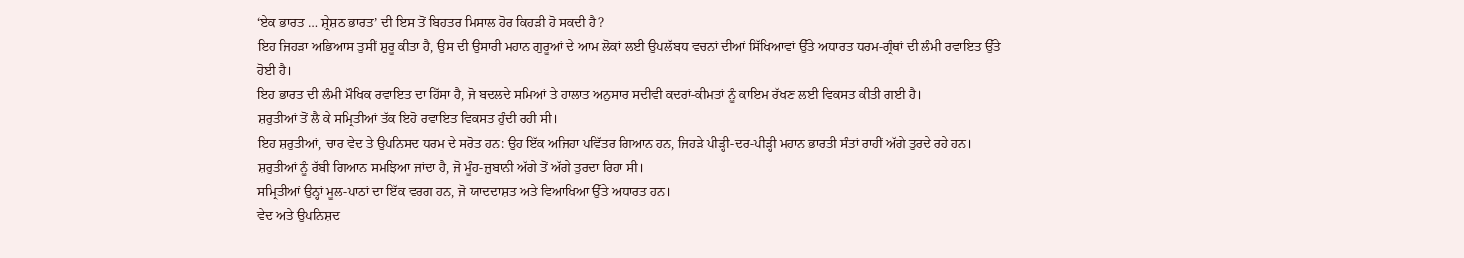‘ਏਕ ਭਾਰਤ … ਸ਼੍ਰੇਸ਼ਠ ਭਾਰਤ’ ਦੀ ਇਸ ਤੋਂ ਬਿਹਤਰ ਮਿਸਾਲ ਹੋਰ ਕਿਹੜੀ ਹੋ ਸਕਦੀ ਹੈ?
ਇਹ ਜਿਹੜਾ ਅਭਿਆਸ ਤੁਸੀਂ ਸ਼ੁਰੂ ਕੀਤਾ ਹੈ, ਉਸ ਦੀ ਉਸਾਰੀ ਮਹਾਨ ਗੁਰੂਆਂ ਦੇ ਆਮ ਲੋਕਾਂ ਲਈ ਉਪਲੱਬਧ ਵਚਨਾਂ ਦੀਆਂ ਸਿੱਖਿਆਵਾਂ ਉੱਤੇ ਅਧਾਰਤ ਧਰਮ-ਗ੍ਰੰਥਾਂ ਦੀ ਲੰਮੀ ਰਵਾਇਤ ਉੱਤੇ ਹੋਈ ਹੈ।
ਇਹ ਭਾਰਤ ਦੀ ਲੰਮੀ ਮੌਖਿਕ ਰਵਾਇਤ ਦਾ ਹਿੱਸਾ ਹੈ, ਜੋ ਬਦਲਦੇ ਸਮਿਆਂ ਤੇ ਹਾਲਾਤ ਅਨੁਸਾਰ ਸਦੀਵੀ ਕਦਰਾਂ-ਕੀਮਤਾਂ ਨੂੰ ਕਾਇਮ ਰੱਖਣ ਲਈ ਵਿਕਸਤ ਕੀਤੀ ਗਈ ਹੈ।
ਸ਼ਰੁਤੀਆਂ ਤੋਂ ਲੈ ਕੇ ਸਮ੍ਰਿਤੀਆਂ ਤੱਕ ਇਹੋ ਰਵਾਇਤ ਵਿਕਸਤ ਹੁੰਦੀ ਰਹੀ ਸੀ।
ਇਹ ਸ਼ਰੁਤੀਆਂ, ਚਾਰ ਵੇਦ ਤੇ ਉਪਨਿਸਦ ਧਰਮ ਦੇ ਸਰੋਤ ਹਨ: ਉਹ ਇੱਕ ਅਜਿਹਾ ਪਵਿੱਤਰ ਗਿਆਨ ਹਨ, ਜਿਹੜੇ ਪੀੜ੍ਹੀ-ਦਰ-ਪੀੜ੍ਹੀ ਮਹਾਨ ਭਾਰਤੀ ਸੰਤਾਂ ਰਾਹੀਂ ਅੱਗੇ ਤੁਰਦੇ ਰਹੇ ਹਨ।
ਸ਼ਰੁਤੀਆਂ ਨੂੰ ਰੱਬੀ ਗਿਆਨ ਸਮਝਿਆ ਜਾਂਦਾ ਹੈ, ਜੋ ਮੂੰਹ-ਜ਼ੁਬਾਨੀ ਅੱਗੇ ਤੋਂ ਅੱਗੇ ਤੁਰਦਾ ਰਿਹਾ ਸੀ।
ਸਮ੍ਰਿਤੀਆਂ ਉਨ੍ਹਾਂ ਮੂਲ-ਪਾਠਾਂ ਦਾ ਇੱਕ ਵਰਗ ਹਨ, ਜੋ ਯਾਦਦਾਸ਼ਤ ਅਤੇ ਵਿਆਖਿਆ ਉੱਤੇ ਅਧਾਰਤ ਹਨ।
ਵੇਦ ਅਤੇ ਉਪਨਿਸ਼ਦ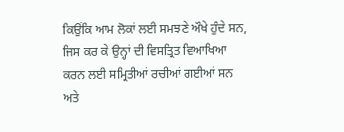ਕਿਉਂਕਿ ਆਮ ਲੋਕਾਂ ਲਈ ਸਮਝਣੇ ਔਖੇ ਹੁੰਦੇ ਸਨ, ਜਿਸ ਕਰ ਕੇ ਉਨ੍ਹਾਂ ਦੀ ਵਿਸਤ੍ਰਿਤ ਵਿਆਖਿਆ ਕਰਨ ਲਈ ਸਮ੍ਰਿਤੀਆਂ ਰਚੀਆਂ ਗਈਆਂ ਸਨ ਅਤੇ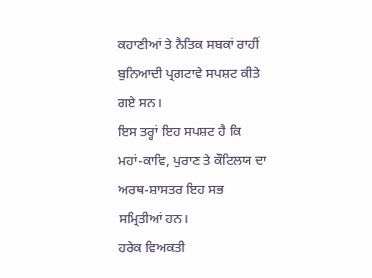ਕਹਾਣੀਆਂ ਤੇ ਨੈਤਿਕ ਸਬਕਾਂ ਰਾਹੀਂ ਬੁਨਿਆਦੀ ਪ੍ਰਗਟਾਵੇ ਸਪਸ਼ਟ ਕੀਤੇ ਗਏ ਸਨ।
ਇਸ ਤਰ੍ਹਾਂ ਇਹ ਸਪਸ਼ਟ ਹੈ ਕਿ ਮਹਾਂ-ਕਾਵਿ, ਪੁਰਾਣ ਤੇ ਕੌਟਿਲਯ ਦਾ ਅਰਥ-ਸ਼ਾਸਤਰ ਇਹ ਸਭ ਸਮ੍ਰਿਤੀਆਂ ਹਨ।
ਹਰੇਕ ਵਿਅਕਤੀ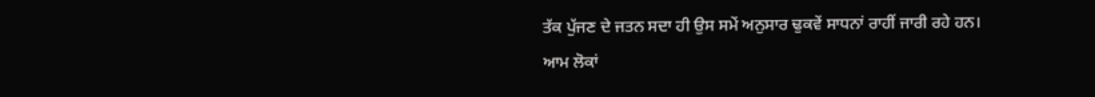ਤੱਕ ਪੁੱਜਣ ਦੇ ਜਤਨ ਸਦਾ ਹੀ ਉਸ ਸਮੇਂ ਅਨੁਸਾਰ ਢੁਕਵੇਂ ਸਾਧਨਾਂ ਰਾਹੀਂ ਜਾਰੀ ਰਹੇ ਹਨ।
ਆਮ ਲੋਕਾਂ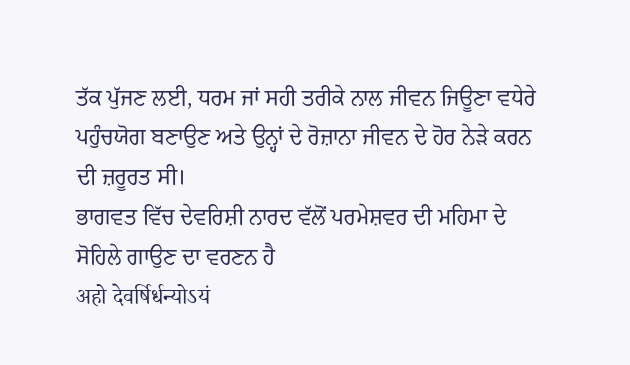ਤੱਕ ਪੁੱਜਣ ਲਈ, ਧਰਮ ਜਾਂ ਸਹੀ ਤਰੀਕੇ ਨਾਲ ਜੀਵਨ ਜਿਊਣਾ ਵਧੇਰੇ ਪਹੁੰਚਯੋਗ ਬਣਾਉਣ ਅਤੇ ਉਨ੍ਹਾਂ ਦੇ ਰੋਜ਼ਾਨਾ ਜੀਵਨ ਦੇ ਹੋਰ ਨੇੜੇ ਕਰਨ ਦੀ ਜ਼ਰੂਰਤ ਸੀ।
ਭਾਗਵਤ ਵਿੱਚ ਦੇਵਰਿਸ਼ੀ ਨਾਰਦ ਵੱਲੋਂ ਪਰਮੇਸ਼ਵਰ ਦੀ ਮਹਿਮਾ ਦੇ ਸੋਹਿਲੇ ਗਾਉਣ ਦਾ ਵਰਣਨ ਹੈ
अहो देवर्षिर्धन्योऽयं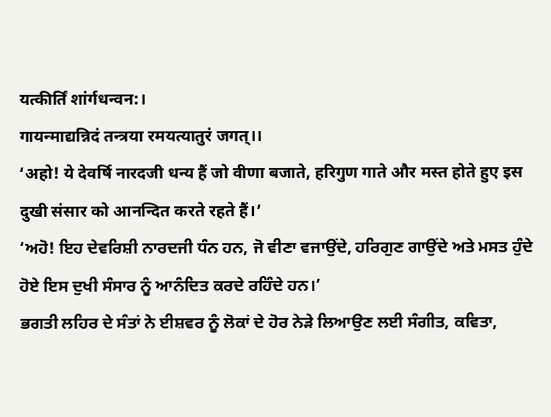यत्कीर्तिं शांर्गधन्वन:।
गायन्माद्यन्निदं तन्त्रया रमयत्यातुरं जगत्।।
‘अहो! ये देवर्षि नारदजी धन्य हैं जो वीणा बजाते, हरिगुण गाते और मस्त होते हुए इस दुखी संसार को आनन्दित करते रहते हैं।’
‘ਅਹੋ! ਇਹ ਦੇਵਰਿਸ਼ੀ ਨਾਰਦਜੀ ਧੰਨ ਹਨ, ਜੋ ਵੀਣਾ ਵਜਾਉਂਦੇ, ਹਰਿਗੁਣ ਗਾਉਂਦੇ ਅਤੇ ਮਸਤ ਹੁੰਦੇ ਹੋਏ ਇਸ ਦੁਖੀ ਸੰਸਾਰ ਨੂੰ ਆਨੰਦਿਤ ਕਰਦੇ ਰਹਿੰਦੇ ਹਨ।’
ਭਗਤੀ ਲਹਿਰ ਦੇ ਸੰਤਾਂ ਨੇ ਈਸ਼ਵਰ ਨੂੰ ਲੋਕਾਂ ਦੇ ਹੋਰ ਨੇੜੇ ਲਿਆਉਣ ਲਈ ਸੰਗੀਤ, ਕਵਿਤਾ,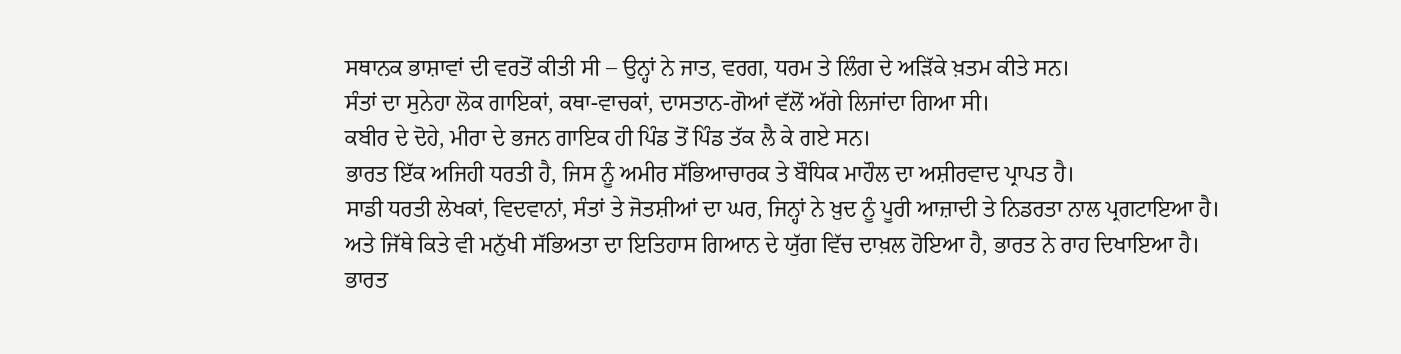ਸਥਾਨਕ ਭਾਸ਼ਾਵਾਂ ਦੀ ਵਰਤੋਂ ਕੀਤੀ ਸੀ – ਉਨ੍ਹਾਂ ਨੇ ਜਾਤ, ਵਰਗ, ਧਰਮ ਤੇ ਲਿੰਗ ਦੇ ਅੜਿੱਕੇ ਖ਼ਤਮ ਕੀਤੇ ਸਨ।
ਸੰਤਾਂ ਦਾ ਸੁਨੇਹਾ ਲੋਕ ਗਾਇਕਾਂ, ਕਥਾ-ਵਾਚਕਾਂ, ਦਾਸਤਾਨ-ਗੋਆਂ ਵੱਲੋਂ ਅੱਗੇ ਲਿਜਾਂਦਾ ਗਿਆ ਸੀ।
ਕਬੀਰ ਦੇ ਦੋਹੇ, ਮੀਰਾ ਦੇ ਭਜਨ ਗਾਇਕ ਹੀ ਪਿੰਡ ਤੋਂ ਪਿੰਡ ਤੱਕ ਲੈ ਕੇ ਗਏ ਸਨ।
ਭਾਰਤ ਇੱਕ ਅਜਿਹੀ ਧਰਤੀ ਹੈ, ਜਿਸ ਨੂੰ ਅਮੀਰ ਸੱਭਿਆਚਾਰਕ ਤੇ ਬੌਧਿਕ ਮਾਹੌਲ ਦਾ ਅਸ਼ੀਰਵਾਦ ਪ੍ਰਾਪਤ ਹੈ।
ਸਾਡੀ ਧਰਤੀ ਲੇਖਕਾਂ, ਵਿਦਵਾਨਾਂ, ਸੰਤਾਂ ਤੇ ਜੋਤਸ਼ੀਆਂ ਦਾ ਘਰ, ਜਿਨ੍ਹਾਂ ਨੇ ਖ਼ੁਦ ਨੂੰ ਪੂਰੀ ਆਜ਼ਾਦੀ ਤੇ ਨਿਡਰਤਾ ਨਾਲ ਪ੍ਰਗਟਾਇਆ ਹੈ।
ਅਤੇ ਜਿੱਥੇ ਕਿਤੇ ਵੀ ਮਨੁੱਖੀ ਸੱਭਿਅਤਾ ਦਾ ਇਤਿਹਾਸ ਗਿਆਨ ਦੇ ਯੁੱਗ ਵਿੱਚ ਦਾਖ਼ਲ ਹੋਇਆ ਹੈ, ਭਾਰਤ ਨੇ ਰਾਹ ਦਿਖਾਇਆ ਹੈ।
ਭਾਰਤ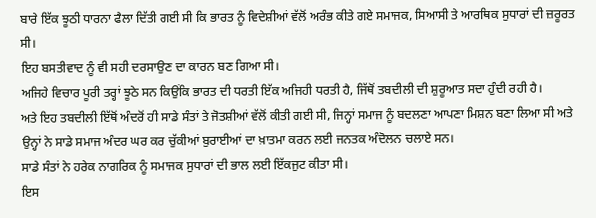ਬਾਰੇ ਇੱਕ ਝੂਠੀ ਧਾਰਨਾ ਫੈਲਾ ਦਿੱਤੀ ਗਈ ਸੀ ਕਿ ਭਾਰਤ ਨੂੰ ਵਿਦੇਸ਼ੀਆਂ ਵੱਲੋਂ ਅਰੰਭ ਕੀਤੇ ਗਏ ਸਮਾਜਕ, ਸਿਆਸੀ ਤੇ ਆਰਥਿਕ ਸੁਧਾਰਾਂ ਦੀ ਜ਼ਰੂਰਤ ਸੀ।
ਇਹ ਬਸਤੀਵਾਦ ਨੂੰ ਵੀ ਸਹੀ ਦਰਸਾਉਣ ਦਾ ਕਾਰਨ ਬਣ ਗਿਆ ਸੀ।
ਅਜਿਹੇ ਵਿਚਾਰ ਪੂਰੀ ਤਰ੍ਹਾਂ ਝੂਠੇ ਸਨ ਕਿਉਂਕਿ ਭਾਰਤ ਦੀ ਧਰਤੀ ਇੱਕ ਅਜਿਹੀ ਧਰਤੀ ਹੈ, ਜਿੱਥੋਂ ਤਬਦੀਲੀ ਦੀ ਸ਼ੁਰੂਆਤ ਸਦਾ ਹੁੰਦੀ ਰਹੀ ਹੈ।
ਅਤੇ ਇਹ ਤਬਦੀਲੀ ਇੱਥੋਂ ਅੰਦਰੋਂ ਹੀ ਸਾਡੇ ਸੰਤਾਂ ਤੇ ਜੋਤਸ਼ੀਆਂ ਵੱਲੋਂ ਕੀਤੀ ਗਈ ਸੀ, ਜਿਨ੍ਹਾਂ ਸਮਾਜ ਨੂੰ ਬਦਲਣਾ ਆਪਣਾ ਮਿਸ਼ਨ ਬਣਾ ਲਿਆ ਸੀ ਅਤੇ ਉਨ੍ਹਾਂ ਨੇ ਸਾਡੇ ਸਮਾਜ ਅੰਦਰ ਘਰ ਕਰ ਚੁੱਕੀਆਂ ਬੁਰਾਈਆਂ ਦਾ ਖ਼ਾਤਮਾ ਕਰਨ ਲਈ ਜਨਤਕ ਅੰਦੋਲਨ ਚਲਾਏ ਸਨ।
ਸਾਡੇ ਸੰਤਾਂ ਨੇ ਹਰੇਕ ਨਾਗਰਿਕ ਨੂੰ ਸਮਾਜਕ ਸੁਧਾਰਾਂ ਦੀ ਭਾਲ ਲਈ ਇੱਕਜੁਟ ਕੀਤਾ ਸੀ।
ਇਸ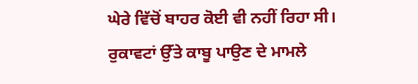ਘੇਰੇ ਵਿੱਚੋਂ ਬਾਹਰ ਕੋਈ ਵੀ ਨਹੀਂ ਰਿਹਾ ਸੀ।
ਰੁਕਾਵਟਾਂ ਉੱਤੇ ਕਾਬੂ ਪਾਉਣ ਦੇ ਮਾਮਲੇ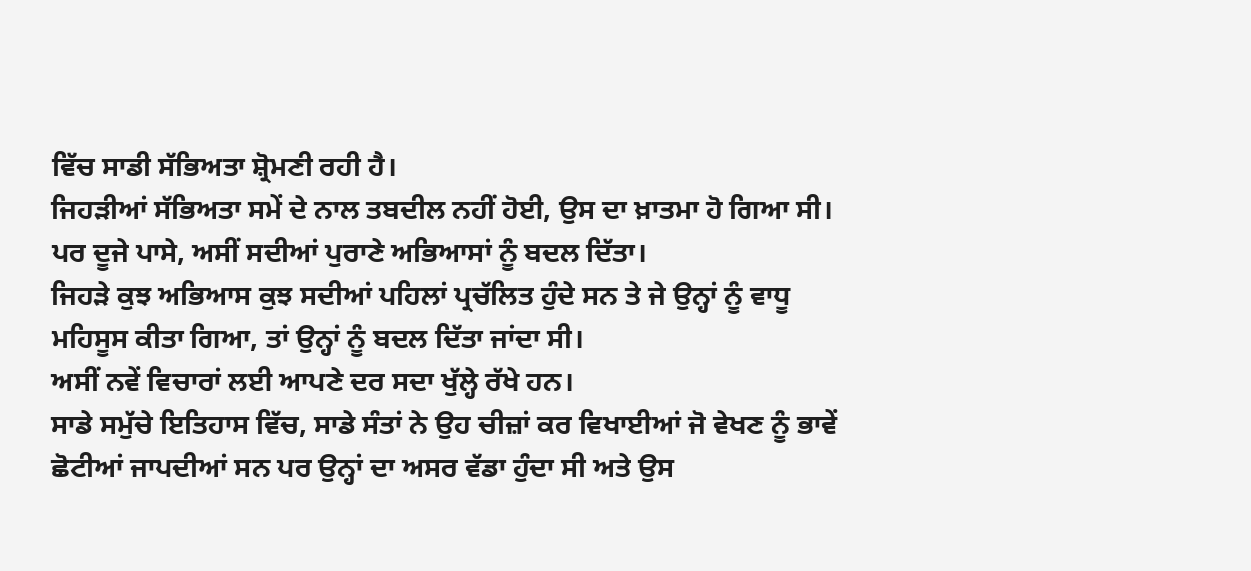ਵਿੱਚ ਸਾਡੀ ਸੱਭਿਅਤਾ ਸ਼੍ਰੋਮਣੀ ਰਹੀ ਹੈ।
ਜਿਹੜੀਆਂ ਸੱਭਿਅਤਾ ਸਮੇਂ ਦੇ ਨਾਲ ਤਬਦੀਲ ਨਹੀਂ ਹੋਈ, ਉਸ ਦਾ ਖ਼ਾਤਮਾ ਹੋ ਗਿਆ ਸੀ।
ਪਰ ਦੂਜੇ ਪਾਸੇ, ਅਸੀਂ ਸਦੀਆਂ ਪੁਰਾਣੇ ਅਭਿਆਸਾਂ ਨੂੰ ਬਦਲ ਦਿੱਤਾ।
ਜਿਹੜੇ ਕੁਝ ਅਭਿਆਸ ਕੁਝ ਸਦੀਆਂ ਪਹਿਲਾਂ ਪ੍ਰਚੱਲਿਤ ਹੁੰਦੇ ਸਨ ਤੇ ਜੇ ਉਨ੍ਹਾਂ ਨੂੰ ਵਾਧੂ ਮਹਿਸੂਸ ਕੀਤਾ ਗਿਆ, ਤਾਂ ਉਨ੍ਹਾਂ ਨੂੰ ਬਦਲ ਦਿੱਤਾ ਜਾਂਦਾ ਸੀ।
ਅਸੀਂ ਨਵੇਂ ਵਿਚਾਰਾਂ ਲਈ ਆਪਣੇ ਦਰ ਸਦਾ ਖੁੱਲ੍ਹੇ ਰੱਖੇ ਹਨ।
ਸਾਡੇ ਸਮੁੱਚੇ ਇਤਿਹਾਸ ਵਿੱਚ, ਸਾਡੇ ਸੰਤਾਂ ਨੇ ਉਹ ਚੀਜ਼ਾਂ ਕਰ ਵਿਖਾਈਆਂ ਜੋ ਵੇਖਣ ਨੂੰ ਭਾਵੇਂ ਛੋਟੀਆਂ ਜਾਪਦੀਆਂ ਸਨ ਪਰ ਉਨ੍ਹਾਂ ਦਾ ਅਸਰ ਵੱਡਾ ਹੁੰਦਾ ਸੀ ਅਤੇ ਉਸ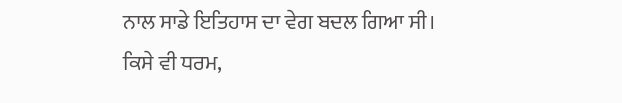ਨਾਲ ਸਾਡੇ ਇਤਿਹਾਸ ਦਾ ਵੇਗ ਬਦਲ ਗਿਆ ਸੀ।
ਕਿਸੇ ਵੀ ਧਰਮ,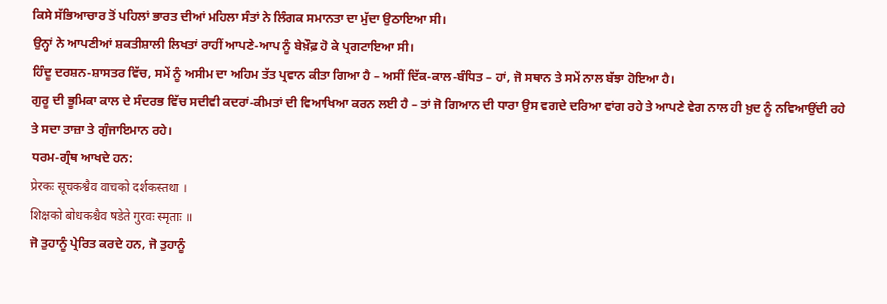ਕਿਸੇ ਸੱਭਿਆਚਾਰ ਤੋਂ ਪਹਿਲਾਂ ਭਾਰਤ ਦੀਆਂ ਮਹਿਲਾ ਸੰਤਾਂ ਨੇ ਲਿੰਗਕ ਸਮਾਨਤਾ ਦਾ ਮੁੱਦਾ ਉਠਾਇਆ ਸੀ।
ਉਨ੍ਹਾਂ ਨੇ ਆਪਣੀਆਂ ਸ਼ਕਤੀਸ਼ਾਲੀ ਲਿਖਤਾਂ ਰਾਹੀਂ ਆਪਣੇ-ਆਪ ਨੂੰ ਬੇਖ਼ੌਫ਼ ਹੋ ਕੇ ਪ੍ਰਗਟਾਇਆ ਸੀ।
ਹਿੰਦੂ ਦਰਸ਼ਨ-ਸ਼ਾਸਤਰ ਵਿੱਚ, ਸਮੇਂ ਨੂੰ ਅਸੀਮ ਦਾ ਅਹਿਮ ਤੱਤ ਪ੍ਰਵਾਨ ਕੀਤਾ ਗਿਆ ਹੈ – ਅਸੀਂ ਦਿੱਕ-ਕਾਲ-ਬੰਧਿਤ – ਹਾਂ, ਜੋ ਸਥਾਨ ਤੇ ਸਮੇਂ ਨਾਲ ਬੱਝਾ ਹੋਇਆ ਹੈ।
ਗੁਰੂ ਦੀ ਭੂਮਿਕਾ ਕਾਲ ਦੇ ਸੰਦਰਭ ਵਿੱਚ ਸਦੀਵੀ ਕਦਰਾਂ-ਕੀਮਤਾਂ ਦੀ ਵਿਆਖਿਆ ਕਰਨ ਲਈ ਹੈ – ਤਾਂ ਜੋ ਗਿਆਨ ਦੀ ਧਾਰਾ ਉਸ ਵਗਦੇ ਦਰਿਆ ਵਾਂਗ ਰਹੇ ਤੇ ਆਪਣੇ ਵੇਗ ਨਾਲ ਹੀ ਖ਼ੁਦ ਨੂੰ ਨਵਿਆਉਂਦੀ ਰਹੇ ਤੇ ਸਦਾ ਤਾਜ਼ਾ ਤੇ ਗੁੰਜਾਇਮਾਨ ਰਹੇ।
ਧਰਮ-ਗ੍ਰੰਥ ਆਖਦੇ ਹਨ:
प्रेरकः सूचकश्वैव वाचको दर्शकस्तथा ।
शिक्षको बोधकश्चैव षडेते गुरवः स्मृताः ॥
ਜੋ ਤੁਹਾਨੂੰ ਪ੍ਰੇਰਿਤ ਕਰਦੇ ਹਨ, ਜੋ ਤੁਹਾਨੂੰ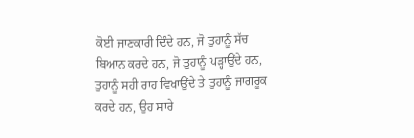ਕੋਈ ਜਾਣਕਾਰੀ ਦਿੰਦੇ ਹਨ, ਜੋ ਤੁਹਾਨੂੰ ਸੱਚ ਬਿਆਨ ਕਰਦੇ ਹਨ, ਜੋ ਤੁਹਾਨੂੰ ਪੜ੍ਹਾਉਂਦੇ ਹਨ, ਤੁਹਾਨੂੰ ਸਹੀ ਰਾਹ ਵਿਖਾਉਂਦੇ ਤੇ ਤੁਹਾਨੂੰ ਜਾਗਰੂਕ ਕਰਦੇ ਹਨ, ਉਹ ਸਾਰੇ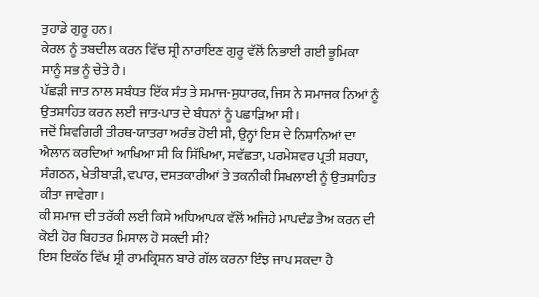ਤੁਹਾਡੇ ਗੁਰੂ ਹਨ।
ਕੇਰਲ ਨੂੰ ਤਬਦੀਲ ਕਰਨ ਵਿੱਚ ਸ੍ਰੀ ਨਾਰਾਇਣ ਗੁਰੂ ਵੱਲੋਂ ਨਿਭਾਈ ਗਈ ਭੂਮਿਕਾ ਸਾਨੂੰ ਸਭ ਨੂੰ ਚੇਤੇ ਹੈ।
ਪੱਛੜੀ ਜਾਤ ਨਾਲ ਸਬੰਧਤ ਇੱਕ ਸੰਤ ਤੇ ਸਮਾਜ-ਸੁਧਾਰਕ, ਜਿਸ ਨੇ ਸਮਾਜਕ ਨਿਆਂ ਨੂੰ ਉਤਸ਼ਾਹਿਤ ਕਰਨ ਲਈ ਜਾਤ-ਪਾਤ ਦੇ ਬੰਧਨਾਂ ਨੂੰ ਪਛਾੜਿਆ ਸੀ।
ਜਦੋਂ ਸ਼ਿਵਗਿਰੀ ਤੀਰਥ-ਯਾਤਰਾ ਅਰੰਭ ਹੋਈ ਸੀ, ਉਨ੍ਹਾਂ ਇਸ ਦੇ ਨਿਸ਼ਾਨਿਆਂ ਦਾ ਐਲਾਨ ਕਰਦਿਆਂ ਆਖਿਆ ਸੀ ਕਿ ਸਿੱਖਿਆ, ਸਵੱਛਤਾ, ਪਰਮੇਸ਼ਵਰ ਪ੍ਰਤੀ ਸ਼ਰਧਾ, ਸੰਗਠਨ, ਖੇਤੀਬਾੜੀ, ਵਪਾਰ, ਦਸਤਕਾਰੀਆਂ ਤੇ ਤਕਨੀਕੀ ਸਿਖਲਾਈ ਨੂੰ ਉਤਸ਼ਾਹਿਤ ਕੀਤਾ ਜਾਵੇਗਾ।
ਕੀ ਸਮਾਜ ਦੀ ਤਰੱਕੀ ਲਈ ਕਿਸੇ ਅਧਿਆਪਕ ਵੱਲੋਂ ਅਜਿਹੇ ਮਾਪਦੰਡ ਤੈਅ ਕਰਨ ਦੀ ਕੋਈ ਹੋਰ ਬਿਹਤਰ ਮਿਸਾਲ ਹੋ ਸਕਦੀ ਸੀ?
ਇਸ ਇਕੱਠ ਵਿੱਖ ਸ੍ਰੀ ਰਾਮਕ੍ਰਿਸ਼ਨ ਬਾਰੇ ਗੱਲ ਕਰਨਾ ਇੰਝ ਜਾਪ ਸਕਦਾ ਹੈ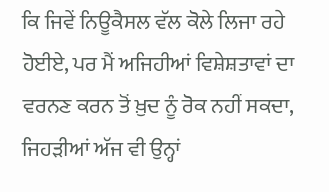ਕਿ ਜਿਵੇਂ ਨਿਊਕੈਸਲ ਵੱਲ ਕੋਲੇ ਲਿਜਾ ਰਹੇ ਹੋਈਏ, ਪਰ ਮੈਂ ਅਜਿਹੀਆਂ ਵਿਸ਼ੇਸ਼ਤਾਵਾਂ ਦਾ ਵਰਨਣ ਕਰਨ ਤੋਂ ਖ਼ੁਦ ਨੂੰ ਰੋਕ ਨਹੀਂ ਸਕਦਾ, ਜਿਹੜੀਆਂ ਅੱਜ ਵੀ ਉਨ੍ਹਾਂ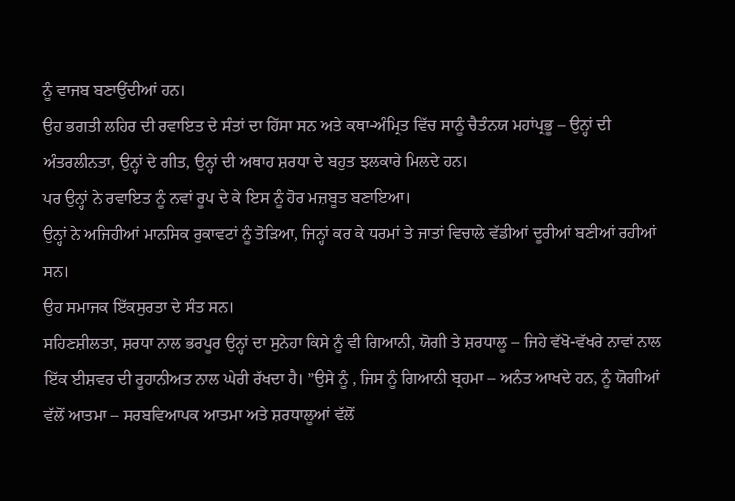ਨੂੰ ਵਾਜਬ ਬਣਾਉਂਦੀਆਂ ਹਨ।
ਉਹ ਭਗਤੀ ਲਹਿਰ ਦੀ ਰਵਾਇਤ ਦੇ ਸੰਤਾਂ ਦਾ ਹਿੱਸਾ ਸਨ ਅਤੇ ਕਥਾ-ਅੰਮ੍ਰਿਤ ਵਿੱਚ ਸਾਨੂੰ ਚੈਤੰਨਯ ਮਹਾਂਪ੍ਰਭੂ – ਉਨ੍ਹਾਂ ਦੀ ਅੰਤਰਲੀਨਤਾ, ਉਨ੍ਹਾਂ ਦੇ ਗੀਤ, ਉਨ੍ਹਾਂ ਦੀ ਅਥਾਹ ਸ਼ਰਧਾ ਦੇ ਬਹੁਤ ਝਲਕਾਰੇ ਮਿਲਦੇ ਹਨ।
ਪਰ ਉਨ੍ਹਾਂ ਨੇ ਰਵਾਇਤ ਨੂੰ ਨਵਾਂ ਰੂਪ ਦੇ ਕੇ ਇਸ ਨੂੰ ਹੋਰ ਮਜ਼ਬੂਤ ਬਣਾਇਆ।
ਉਨ੍ਹਾਂ ਨੇ ਅਜਿਹੀਆਂ ਮਾਨਸਿਕ ਰੁਕਾਵਟਾਂ ਨੂੰ ਤੋੜਿਆ, ਜਿਨ੍ਹਾਂ ਕਰ ਕੇ ਧਰਮਾਂ ਤੇ ਜਾਤਾਂ ਵਿਚਾਲੇ ਵੱਡੀਆਂ ਦੂਰੀਆਂ ਬਣੀਆਂ ਰਹੀਆਂ ਸਨ।
ਉਹ ਸਮਾਜਕ ਇੱਕਸੁਰਤਾ ਦੇ ਸੰਤ ਸਨ।
ਸਹਿਣਸ਼ੀਲਤਾ, ਸ਼ਰਧਾ ਨਾਲ ਭਰਪੂਰ ਉਨ੍ਹਾਂ ਦਾ ਸੁਨੇਹਾ ਕਿਸੇ ਨੂੰ ਵੀ ਗਿਆਨੀ, ਯੋਗੀ ਤੇ ਸ਼ਰਧਾਲੂ – ਜਿਹੇ ਵੱਖੋ-ਵੱਖਰੇ ਨਾਵਾਂ ਨਾਲ ਇੱਕ ਈਸ਼ਵਰ ਦੀ ਰੂਹਾਨੀਅਤ ਨਾਲ ਘੇਰੀ ਰੱਖਦਾ ਹੈ। ”ਉਸੇ ਨੂੰ , ਜਿਸ ਨੂੰ ਗਿਆਨੀ ਬ੍ਰਹਮਾ – ਅਨੰਤ ਆਖਦੇ ਹਨ, ਨੂੰ ਯੋਗੀਆਂ ਵੱਲੋਂ ਆਤਮਾ – ਸਰਬਵਿਆਪਕ ਆਤਮਾ ਅਤੇ ਸ਼ਰਧਾਲੂਆਂ ਵੱਲੋਂ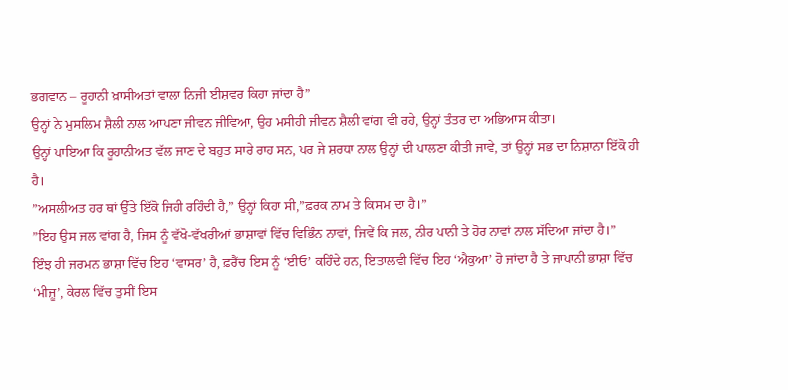ਭਗਵਾਨ – ਰੂਹਾਨੀ ਖ਼ਾਸੀਅਤਾਂ ਵਾਲਾ ਨਿਜੀ ਈਸ਼ਵਰ ਕਿਹਾ ਜਾਂਦਾ ਹੈ”
ਉਨ੍ਹਾਂ ਨੇ ਮੁਸਲਿਮ ਸ਼ੈਲੀ ਨਾਲ ਆਪਣਾ ਜੀਵਨ ਜੀਵਿਆ, ਉਹ ਮਸੀਹੀ ਜੀਵਨ ਸ਼ੈਲੀ ਵਾਂਗ ਵੀ ਰਹੇ, ਉਨ੍ਹਾਂ ਤੰਤਰ ਦਾ ਅਭਿਆਸ ਕੀਤਾ।
ਉਨ੍ਹਾਂ ਪਾਇਆ ਕਿ ਰੂਹਾਨੀਅਤ ਵੱਲ ਜਾਣ ਦੇ ਬਹੁਤ ਸਾਰੇ ਰਾਹ ਸਨ, ਪਰ ਜੇ ਸ਼ਰਧਾ ਨਾਲ ਉਨ੍ਹਾਂ ਦੀ ਪਾਲਣਾ ਕੀਤੀ ਜਾਵੇ, ਤਾਂ ਉਨ੍ਹਾਂ ਸਭ ਦਾ ਨਿਸ਼ਾਨਾ ਇੱਕੋ ਹੀ ਹੈ।
”ਅਸਲੀਅਤ ਹਰ ਥਾਂ ਉੱਤੇ ਇੱਕੋ ਜਿਹੀ ਰਹਿੰਦੀ ਹੈ,” ਉਨ੍ਹਾਂ ਕਿਹਾ ਸੀ,”ਫ਼ਰਕ ਨਾਮ ਤੇ ਕਿਸਮ ਦਾ ਹੈ।”
”ਇਹ ਉਸ ਜਲ ਵਾਂਗ ਹੈ, ਜਿਸ ਨੂੰ ਵੱਖੋ-ਵੱਖਰੀਆਂ ਭਾਸ਼ਾਵਾਂ ਵਿੱਚ ਵਿਭਿੰਨ ਨਾਵਾਂ, ਜਿਵੇਂ ਕਿ ਜਲ, ਨੀਰ ਪਾਨੀ ਤੇ ਹੋਰ ਨਾਵਾਂ ਨਾਲ ਸੱਦਿਆ ਜਾਂਦਾ ਹੈ।”
ਇੰਝ ਹੀ ਜਰਮਨ ਭਾਸ਼ਾ ਵਿੱਚ ਇਹ ‘ਵਾਸਰ’ ਹੈ, ਫ਼ਰੈਂਚ ਇਸ ਨੂੰ ‘ਈਓ’ ਕਹਿੰਦੇ ਹਨ, ਇਤਾਲਵੀ ਵਿੱਚ ਇਹ ‘ਐਕੁਆ’ ਹੋ ਜਾਂਦਾ ਹੈ ਤੇ ਜਾਪਾਨੀ ਭਾਸ਼ਾ ਵਿੱਚ ‘ਮੀਜ਼ੂ’, ਕੇਰਲ ਵਿੱਚ ਤੁਸੀਂ ਇਸ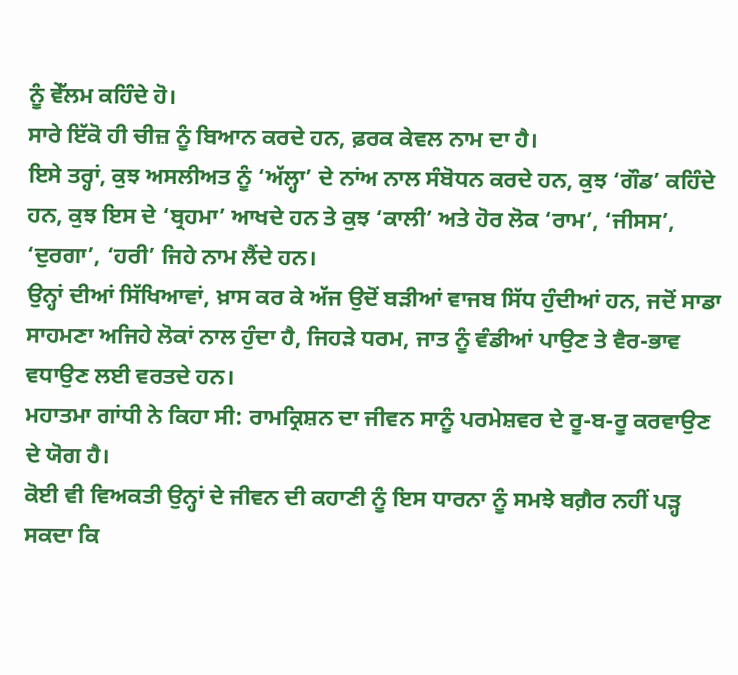ਨੂੰ ਵੇੱਲਮ ਕਹਿੰਦੇ ਹੋ।
ਸਾਰੇ ਇੱਕੋ ਹੀ ਚੀਜ਼ ਨੂੰ ਬਿਆਨ ਕਰਦੇ ਹਨ, ਫ਼ਰਕ ਕੇਵਲ ਨਾਮ ਦਾ ਹੈ।
ਇਸੇ ਤਰ੍ਹਾਂ, ਕੁਝ ਅਸਲੀਅਤ ਨੂੰ ‘ਅੱਲ੍ਹਾ’ ਦੇ ਨਾਂਅ ਨਾਲ ਸੰਬੋਧਨ ਕਰਦੇ ਹਨ, ਕੁਝ ‘ਗੌਡ’ ਕਹਿੰਦੇ ਹਨ, ਕੁਝ ਇਸ ਦੇ ‘ਬ੍ਰਹਮਾ’ ਆਖਦੇ ਹਨ ਤੇ ਕੁਝ ‘ਕਾਲੀ’ ਅਤੇ ਹੋਰ ਲੋਕ ‘ਰਾਮ’, ‘ਜੀਸਸ’, ‘ਦੁਰਗਾ’, ‘ਹਰੀ’ ਜਿਹੇ ਨਾਮ ਲੈਂਦੇ ਹਨ।
ਉਨ੍ਹਾਂ ਦੀਆਂ ਸਿੱਖਿਆਵਾਂ, ਖ਼ਾਸ ਕਰ ਕੇ ਅੱਜ ਉਦੋਂ ਬੜੀਆਂ ਵਾਜਬ ਸਿੱਧ ਹੁੰਦੀਆਂ ਹਨ, ਜਦੋਂ ਸਾਡਾ ਸਾਹਮਣਾ ਅਜਿਹੇ ਲੋਕਾਂ ਨਾਲ ਹੁੰਦਾ ਹੈ, ਜਿਹੜੇ ਧਰਮ, ਜਾਤ ਨੂੰ ਵੰਡੀਆਂ ਪਾਉਣ ਤੇ ਵੈਰ-ਭਾਵ ਵਧਾਉਣ ਲਈ ਵਰਤਦੇ ਹਨ।
ਮਹਾਤਮਾ ਗਾਂਧੀ ਨੇ ਕਿਹਾ ਸੀ: ਰਾਮਕ੍ਰਿਸ਼ਨ ਦਾ ਜੀਵਨ ਸਾਨੂੰ ਪਰਮੇਸ਼ਵਰ ਦੇ ਰੂ-ਬ-ਰੂ ਕਰਵਾਉਣ ਦੇ ਯੋਗ ਹੈ।
ਕੋਈ ਵੀ ਵਿਅਕਤੀ ਉਨ੍ਹਾਂ ਦੇ ਜੀਵਨ ਦੀ ਕਹਾਣੀ ਨੂੰ ਇਸ ਧਾਰਨਾ ਨੂੰ ਸਮਝੇ ਬਗ਼ੈਰ ਨਹੀਂ ਪੜ੍ਹ ਸਕਦਾ ਕਿ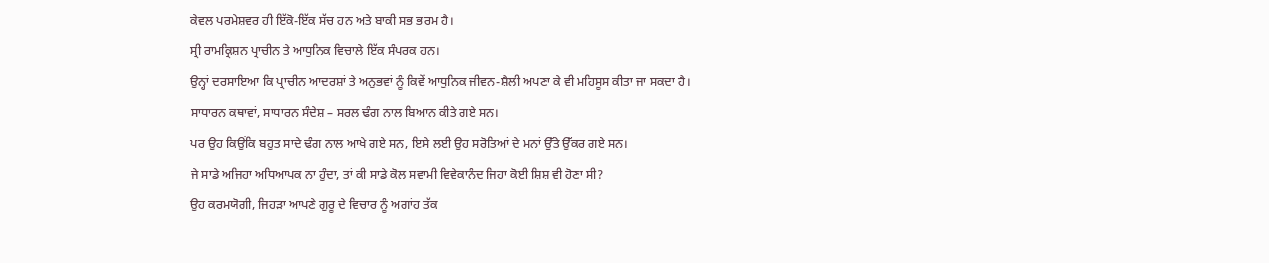ਕੇਵਲ ਪਰਮੇਸ਼ਵਰ ਹੀ ਇੱਕੋ-ਇੱਕ ਸੱਚ ਹਨ ਅਤੇ ਬਾਕੀ ਸਭ ਭਰਮ ਹੈ।
ਸ੍ਰੀ ਰਾਮਕ੍ਰਿਸ਼ਨ ਪ੍ਰਾਚੀਨ ਤੇ ਆਧੁਨਿਕ ਵਿਚਾਲੇ ਇੱਕ ਸੰਪਰਕ ਹਨ।
ਉਨ੍ਹਾਂ ਦਰਸਾਇਆ ਕਿ ਪ੍ਰਾਚੀਨ ਆਦਰਸ਼ਾਂ ਤੇ ਅਨੁਭਵਾਂ ਨੂੰ ਕਿਵੇਂ ਆਧੁਨਿਕ ਜੀਵਨ-ਸ਼ੈਲੀ ਅਪਣਾ ਕੇ ਵੀ ਮਹਿਸੂਸ ਕੀਤਾ ਜਾ ਸਕਦਾ ਹੈ।
ਸਾਧਾਰਨ ਕਥਾਵਾਂ, ਸਾਧਾਰਨ ਸੰਦੇਸ਼ – ਸਰਲ ਢੰਗ ਨਾਲ ਬਿਆਨ ਕੀਤੇ ਗਏ ਸਨ।
ਪਰ ਉਹ ਕਿਉਂਕਿ ਬਹੁਤ ਸਾਦੇ ਢੰਗ ਨਾਲ ਆਖੇ ਗਏ ਸਨ, ਇਸੇ ਲਈ ਉਹ ਸਰੋਤਿਆਂ ਦੇ ਮਨਾਂ ਉੱਤੇ ਉੱਕਰ ਗਏ ਸਨ।
ਜੇ ਸਾਡੇ ਅਜਿਹਾ ਅਧਿਆਪਕ ਨਾ ਹੁੰਦਾ, ਤਾਂ ਕੀ ਸਾਡੇ ਕੋਲ ਸਵਾਮੀ ਵਿਵੇਕਾਨੰਦ ਜਿਹਾ ਕੋਈ ਸ਼ਿਸ਼ ਵੀ ਹੋਣਾ ਸੀ?
ਉਹ ਕਰਮਯੋਗੀ, ਜਿਹੜਾ ਆਪਣੇ ਗੁਰੂ ਦੇ ਵਿਚਾਰ ਨੂੰ ਅਗਾਂਹ ਤੱਕ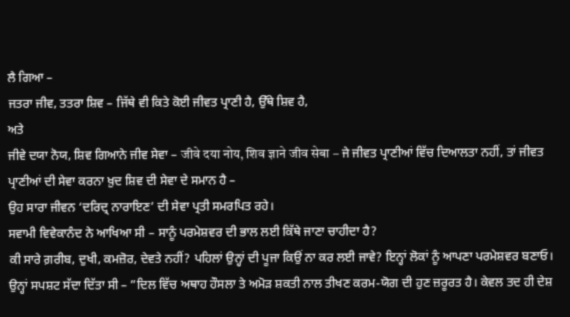ਲੈ ਗਿਆ –
ਜਤਰਾ ਜੀਵ, ਤਤਰਾ ਸ਼ਿਵ – ਜਿੱਥੇ ਵੀ ਕਿਤੇ ਕੋਈ ਜੀਵਤ ਪ੍ਰਾਣੀ ਹੈ, ਉੱਥੇ ਸ਼ਿਵ ਹੈ,
ਅਤੇ
ਜੀਵੇ ਦਯਾ ਨੋਯ, ਸ਼ਿਵ ਗਿਆਨੇ ਜੀਵ ਸੇਵਾ – जीवे दया नोय, शिव ज्ञाने जीव सेबा – ਜੇ ਜੀਵਤ ਪ੍ਰਾਣੀਆਂ ਵਿੱਚ ਦਿਆਲਤਾ ਨਹੀਂ, ਤਾਂ ਜੀਵਤ ਪ੍ਰਾਣੀਆਂ ਦੀ ਸੇਵਾ ਕਰਨਾ ਖ਼ੁਦ ਸ਼ਿਵ ਦੀ ਸੇਵਾ ਦੇ ਸਮਾਨ ਹੈ –
ਉਹ ਸਾਰਾ ਜੀਵਨ ‘ਦਰਿਦ੍ਰ ਨਾਰਾਇਣ’ ਦੀ ਸੇਵਾ ਪ੍ਰਤੀ ਸਮਰਪਿਤ ਰਹੇ।
ਸਵਾਮੀ ਵਿਵੇਕਾਨੰਦ ਨੇ ਆਖਿਆ ਸੀ – ਸਾਨੂੰ ਪਰਮੇਸ਼ਵਰ ਦੀ ਭਾਲ ਲਈ ਕਿੱਥੇ ਜਾਣਾ ਚਾਹੀਦਾ ਹੈ?
ਕੀ ਸਾਰੇ ਗ਼ਰੀਬ, ਦੁਖੀ, ਕਮਜ਼ੋਰ, ਦੇਵਤੇ ਨਹੀਂ? ਪਹਿਲਾਂ ਉਨ੍ਹਾਂ ਦੀ ਪੂਜਾ ਕਿਉਂ ਨਾ ਕਰ ਲਈ ਜਾਵੇ? ਇਨ੍ਹਾਂ ਲੋਕਾਂ ਨੂੰ ਆਪਣਾ ਪਰਮੇਸ਼ਵਰ ਬਣਾਓ।
ਉਨ੍ਹਾਂ ਸਪਸ਼ਟ ਸੱਦਾ ਦਿੱਤਾ ਸੀ – ”ਦਿਲ ਵਿੱਚ ਅਥਾਹ ਹੌਸਲਾ ਤੇ ਅਮੋੜ ਸ਼ਕਤੀ ਨਾਲ ਤੀਖਣ ਕਰਮ-ਯੋਗ ਦੀ ਹੁਣ ਜ਼ਰੂਰਤ ਹੈ। ਕੇਵਲ ਤਦ ਹੀ ਦੇਸ਼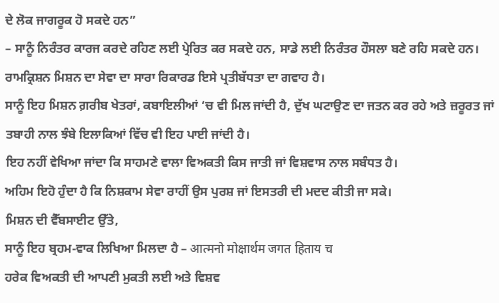ਦੇ ਲੋਕ ਜਾਗਰੂਕ ਹੋ ਸਕਦੇ ਹਨ”
– ਸਾਨੂੰ ਨਿਰੰਤਰ ਕਾਰਜ ਕਰਦੇ ਰਹਿਣ ਲਈ ਪ੍ਰੇਰਿਤ ਕਰ ਸਕਦੇ ਹਨ, ਸਾਡੇ ਲਈ ਨਿਰੰਤਰ ਹੌਸਲਾ ਬਣੇ ਰਹਿ ਸਕਦੇ ਹਨ।
ਰਾਮਕ੍ਰਿਸ਼ਨ ਮਿਸ਼ਨ ਦਾ ਸੇਵਾ ਦਾ ਸਾਰਾ ਰਿਕਾਰਡ ਇਸੇ ਪ੍ਰਤੀਬੱਧਤਾ ਦਾ ਗਵਾਹ ਹੈ।
ਸਾਨੂੰ ਇਹ ਮਿਸ਼ਨ ਗ਼ਰੀਬ ਖੇਤਰਾਂ, ਕਬਾਇਲੀਆਂ ‘ਚ ਵੀ ਮਿਲ ਜਾਂਦੀ ਹੈ, ਦੁੱਖ ਘਟਾਉਣ ਦਾ ਜਤਨ ਕਰ ਰਹੇ ਅਤੇ ਜ਼ਰੂਰਤ ਜਾਂ ਤਬਾਹੀ ਨਾਲ ਝੰਬੇ ਇਲਾਕਿਆਂ ਵਿੱਚ ਵੀ ਇਹ ਪਾਈ ਜਾਂਦੀ ਹੈ।
ਇਹ ਨਹੀਂ ਵੇਖਿਆ ਜਾਂਦਾ ਕਿ ਸਾਹਮਣੇ ਵਾਲਾ ਵਿਅਕਤੀ ਕਿਸ ਜਾਤੀ ਜਾਂ ਵਿਸ਼ਵਾਸ ਨਾਲ ਸਬੰਧਤ ਹੈ।
ਅਹਿਮ ਇਹੋ ਹੁੰਦਾ ਹੈ ਕਿ ਨਿਸ਼ਕਾਮ ਸੇਵਾ ਰਾਹੀਂ ਉਸ ਪੁਰਸ਼ ਜਾਂ ਇਸਤਰੀ ਦੀ ਮਦਦ ਕੀਤੀ ਜਾ ਸਕੇ।
ਮਿਸ਼ਨ ਦੀ ਵੈੱਬਸਾਈਟ ਉੱਤੇ,
ਸਾਨੂੰ ਇਹ ਬ੍ਰਹਮ-ਵਾਕ ਲਿਖਿਆ ਮਿਲਦਾ ਹੈ – आत्मनो मोक्षार्थम जगत हिताय च
ਹਰੇਕ ਵਿਅਕਤੀ ਦੀ ਆਪਣੀ ਮੁਕਤੀ ਲਈ ਅਤੇ ਵਿਸ਼ਵ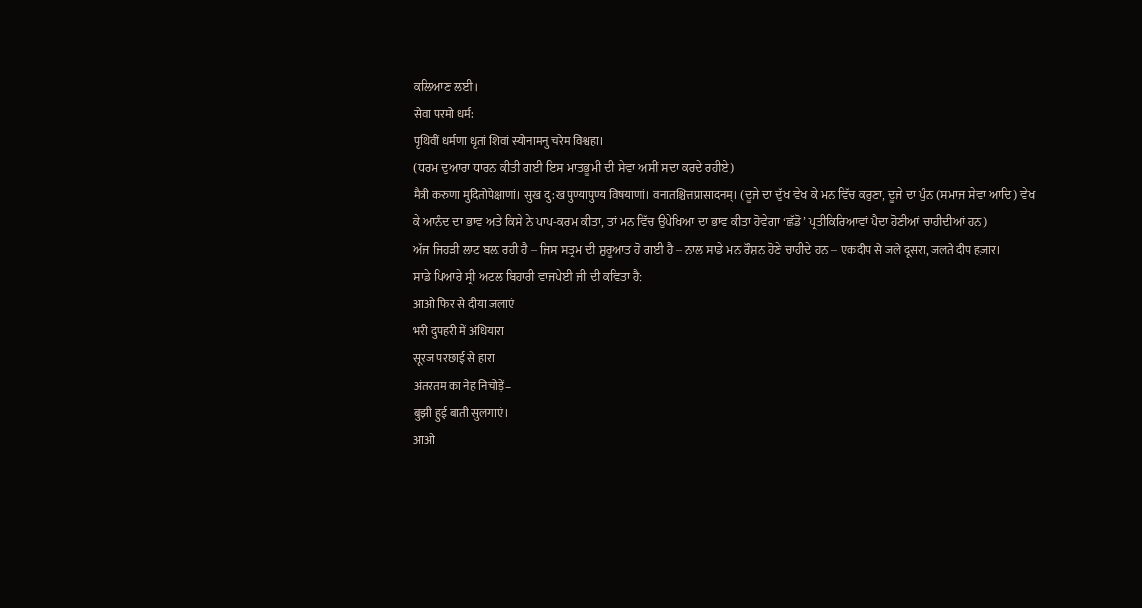ਕਲਿਆਣ ਲਈ।
सेवा परमो धर्म:
पृथिवीं धर्मणा धृतां शिवां स्योनामनु चरेम विश्वहा।
(ਧਰਮ ਦੁਆਰਾ ਧਾਰਨ ਕੀਤੀ ਗਈ ਇਸ ਮਾਤਭੂਮੀ ਦੀ ਸੇਵਾ ਅਸੀਂ ਸਦਾ ਕਰਦੇ ਰਹੀਏ)
मैत्री करुणा मुदितोपेक्षाणां। सुख दु:ख पुण्यापुण्य विषयाणां। वनातश्चित्तप्रासादनम्। (ਦੂਜੇ ਦਾ ਦੁੱਖ ਵੇਖ ਕੇ ਮਨ ਵਿੱਚ ਕਰੁਣਾ, ਦੂਜੇ ਦਾ ਪੁੰਨ (ਸਮਾਜ ਸੇਵਾ ਆਦਿ) ਵੇਖ ਕੇ ਆਨੰਦ ਦਾ ਭਾਵ ਅਤੇ ਕਿਸੇ ਨੇ ਪਾਪ-ਕਰਮ ਕੀਤਾ, ਤਾਂ ਮਨ ਵਿੱਚ ਉਪੇਖਿਆ ਦਾ ਭਾਵ ਕੀਤਾ ਹੋਵੇਗਾ ‘ਛੱਡੋ’ ਪ੍ਰਤੀਕਿਰਿਆਵਾਂ ਪੈਦਾ ਹੋਣੀਆਂ ਚਾਹੀਦੀਆਂ ਹਨ)
ਅੱਜ ਜਿਹੜੀ ਲਾਟ ਬਲ਼ ਰਹੀ ਹੈ – ਜਿਸ ਸਤ੍ਰਮ ਦੀ ਸ਼ੁਰੂਆਤ ਹੋ ਗਈ ਹੈ – ਨਾਲ ਸਾਡੇ ਮਨ ਰੌਸ਼ਨ ਹੋਣੇ ਚਾਹੀਦੇ ਹਨ – एकदीप से जले दूसरा, जलते दीप हज़ार।
ਸਾਡੇ ਪਿਆਰੇ ਸ੍ਰੀ ਅਟਲ ਬਿਹਾਰੀ ਵਾਜਪੇਈ ਜੀ ਦੀ ਕਵਿਤਾ ਹੈ:
आओ फिर से दीया जलाएं
भरी दुपहरी में अंधियारा
सूरज परछाई से हारा
अंतरतम का नेह निचोड़ें–
बुझी हुई बाती सुलगाएं।
आओ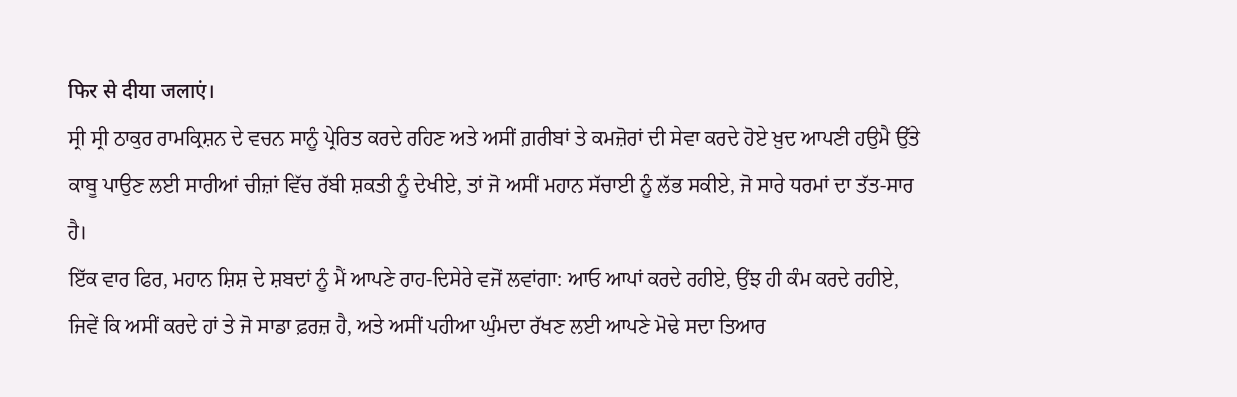फिर से दीया जलाएं।
ਸ੍ਰੀ ਸ੍ਰੀ ਠਾਕੁਰ ਰਾਮਕ੍ਰਿਸ਼ਨ ਦੇ ਵਚਨ ਸਾਨੂੰ ਪ੍ਰੇਰਿਤ ਕਰਦੇ ਰਹਿਣ ਅਤੇ ਅਸੀਂ ਗ਼ਰੀਬਾਂ ਤੇ ਕਮਜ਼ੋਰਾਂ ਦੀ ਸੇਵਾ ਕਰਦੇ ਹੋਏ ਖ਼ੁਦ ਆਪਣੀ ਹਉਮੈ ਉੱਤੇ ਕਾਬੂ ਪਾਉਣ ਲਈ ਸਾਰੀਆਂ ਚੀਜ਼ਾਂ ਵਿੱਚ ਰੱਬੀ ਸ਼ਕਤੀ ਨੂੰ ਦੇਖੀਏ, ਤਾਂ ਜੋ ਅਸੀਂ ਮਹਾਨ ਸੱਚਾਈ ਨੂੰ ਲੱਭ ਸਕੀਏ, ਜੋ ਸਾਰੇ ਧਰਮਾਂ ਦਾ ਤੱਤ-ਸਾਰ ਹੈ।
ਇੱਕ ਵਾਰ ਫਿਰ, ਮਹਾਨ ਸ਼ਿਸ਼ ਦੇ ਸ਼ਬਦਾਂ ਨੂੰ ਮੈਂ ਆਪਣੇ ਰਾਹ-ਦਿਸੇਰੇ ਵਜੋਂ ਲਵਾਂਗਾ: ਆਓ ਆਪਾਂ ਕਰਦੇ ਰਹੀਏ, ਉਂਝ ਹੀ ਕੰਮ ਕਰਦੇ ਰਹੀਏ, ਜਿਵੇਂ ਕਿ ਅਸੀਂ ਕਰਦੇ ਹਾਂ ਤੇ ਜੋ ਸਾਡਾ ਫ਼ਰਜ਼ ਹੈ, ਅਤੇ ਅਸੀਂ ਪਹੀਆ ਘੁੰਮਦਾ ਰੱਖਣ ਲਈ ਆਪਣੇ ਮੋਢੇ ਸਦਾ ਤਿਆਰ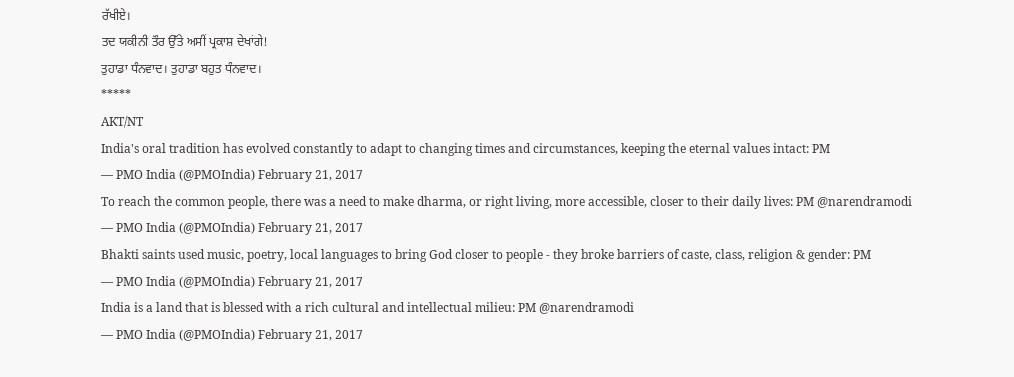ਰੱਖੀਏ।
ਤਦ ਯਕੀਨੀ ਤੌਰ ਉੱਤੇ ਅਸੀਂ ਪ੍ਰਕਾਸ਼ ਦੇਖਾਂਗੇ!
ਤੁਹਾਡਾ ਧੰਨਵਾਦ। ਤੁਹਾਡਾ ਬਹੁਤ ਧੰਨਵਾਦ।
*****
AKT/NT
India's oral tradition has evolved constantly to adapt to changing times and circumstances, keeping the eternal values intact: PM
— PMO India (@PMOIndia) February 21, 2017
To reach the common people, there was a need to make dharma, or right living, more accessible, closer to their daily lives: PM @narendramodi
— PMO India (@PMOIndia) February 21, 2017
Bhakti saints used music, poetry, local languages to bring God closer to people - they broke barriers of caste, class, religion & gender: PM
— PMO India (@PMOIndia) February 21, 2017
India is a land that is blessed with a rich cultural and intellectual milieu: PM @narendramodi
— PMO India (@PMOIndia) February 21, 2017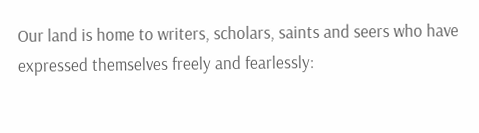Our land is home to writers, scholars, saints and seers who have expressed themselves freely and fearlessly: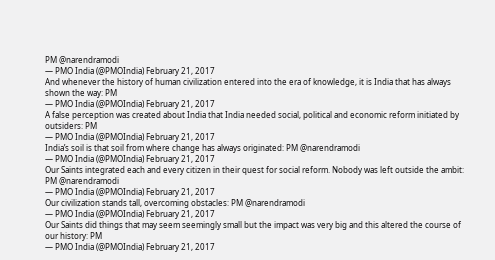PM @narendramodi
— PMO India (@PMOIndia) February 21, 2017
And whenever the history of human civilization entered into the era of knowledge, it is India that has always shown the way: PM
— PMO India (@PMOIndia) February 21, 2017
A false perception was created about India that India needed social, political and economic reform initiated by outsiders: PM
— PMO India (@PMOIndia) February 21, 2017
India’s soil is that soil from where change has always originated: PM @narendramodi
— PMO India (@PMOIndia) February 21, 2017
Our Saints integrated each and every citizen in their quest for social reform. Nobody was left outside the ambit: PM @narendramodi
— PMO India (@PMOIndia) February 21, 2017
Our civilization stands tall, overcoming obstacles: PM @narendramodi
— PMO India (@PMOIndia) February 21, 2017
Our Saints did things that may seem seemingly small but the impact was very big and this altered the course of our history: PM
— PMO India (@PMOIndia) February 21, 2017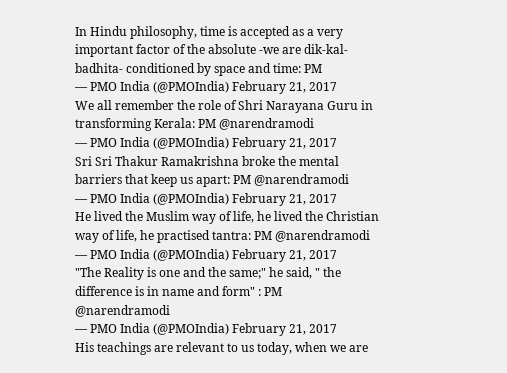In Hindu philosophy, time is accepted as a very important factor of the absolute -we are dik-kal- badhita- conditioned by space and time: PM
— PMO India (@PMOIndia) February 21, 2017
We all remember the role of Shri Narayana Guru in transforming Kerala: PM @narendramodi
— PMO India (@PMOIndia) February 21, 2017
Sri Sri Thakur Ramakrishna broke the mental barriers that keep us apart: PM @narendramodi
— PMO India (@PMOIndia) February 21, 2017
He lived the Muslim way of life, he lived the Christian way of life, he practised tantra: PM @narendramodi
— PMO India (@PMOIndia) February 21, 2017
"The Reality is one and the same;" he said, " the difference is in name and form" : PM @narendramodi
— PMO India (@PMOIndia) February 21, 2017
His teachings are relevant to us today, when we are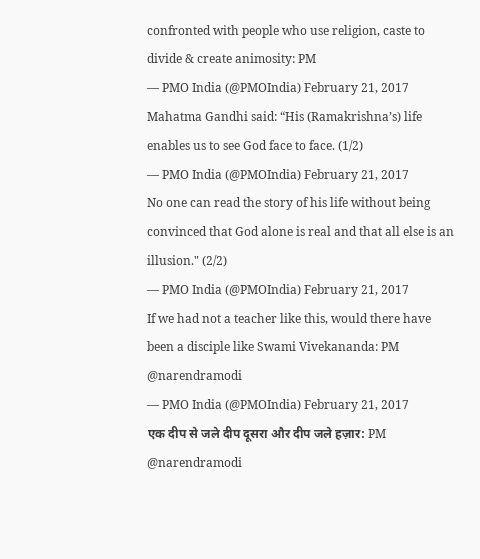confronted with people who use religion, caste to divide & create animosity: PM
— PMO India (@PMOIndia) February 21, 2017
Mahatma Gandhi said: “His (Ramakrishna’s) life enables us to see God face to face. (1/2)
— PMO India (@PMOIndia) February 21, 2017
No one can read the story of his life without being convinced that God alone is real and that all else is an illusion." (2/2)
— PMO India (@PMOIndia) February 21, 2017
If we had not a teacher like this, would there have been a disciple like Swami Vivekananda: PM @narendramodi
— PMO India (@PMOIndia) February 21, 2017
एक दीप से जले दीप दूसरा और दीप जले हज़ार: PM @narendramodi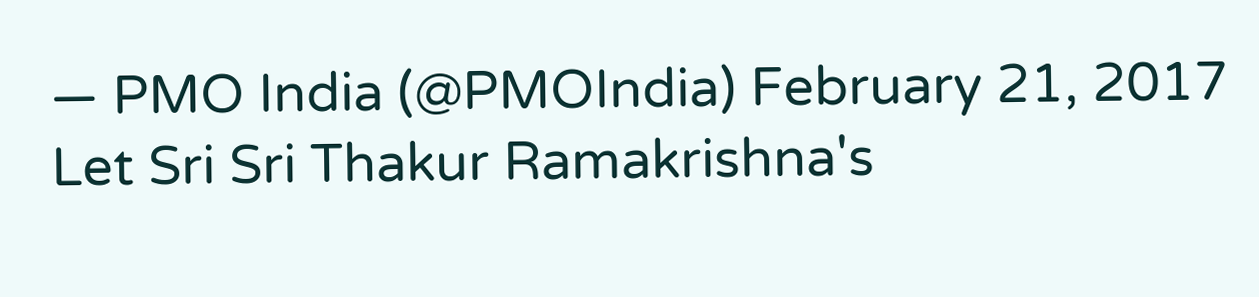— PMO India (@PMOIndia) February 21, 2017
Let Sri Sri Thakur Ramakrishna's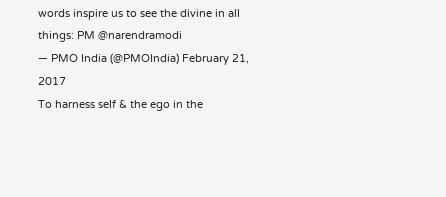words inspire us to see the divine in all things: PM @narendramodi
— PMO India (@PMOIndia) February 21, 2017
To harness self & the ego in the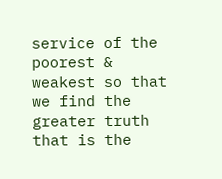service of the poorest & weakest so that we find the greater truth that is the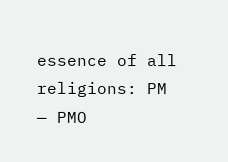essence of all religions: PM
— PMO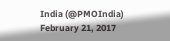India (@PMOIndia) February 21, 2017